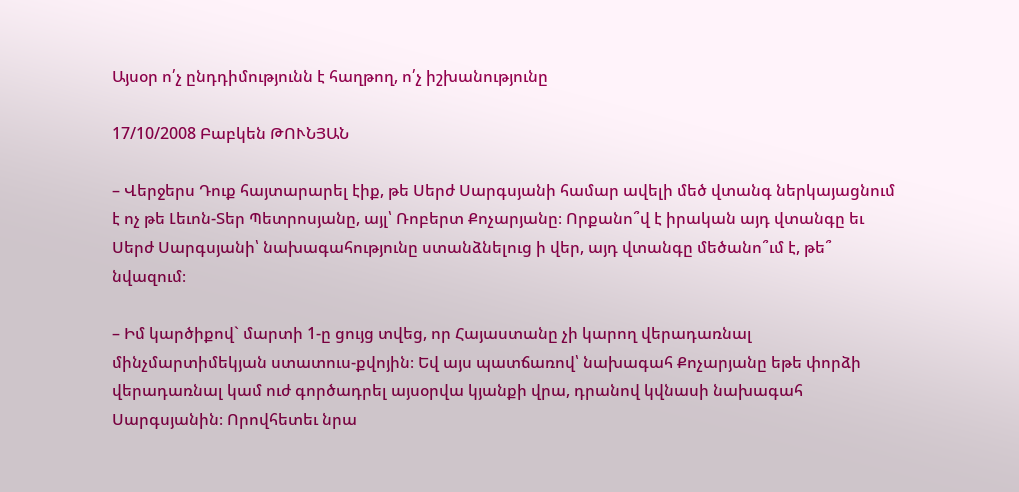Այսօր ո՛չ ընդդիմությունն է հաղթող, ո՛չ իշխանությունը

17/10/2008 Բաբկեն ԹՈՒՆՅԱՆ

– Վերջերս Դուք հայտարարել էիք, թե Սերժ Սարգսյանի համար ավելի մեծ վտանգ ներկայացնում է ոչ թե Լեւոն-Տեր Պետրոսյանը, այլ՝ Ռոբերտ Քոչարյանը։ Որքանո՞վ է իրական այդ վտանգը եւ Սերժ Սարգսյանի՝ նախագահությունը ստանձնելուց ի վեր, այդ վտանգը մեծանո՞ւմ է, թե՞ նվազում։

– Իմ կարծիքով` մարտի 1-ը ցույց տվեց, որ Հայաստանը չի կարող վերադառնալ մինչմարտիմեկյան ստատուս-քվոյին։ Եվ այս պատճառով՝ նախագահ Քոչարյանը եթե փորձի վերադառնալ կամ ուժ գործադրել այսօրվա կյանքի վրա, դրանով կվնասի նախագահ Սարգսյանին։ Որովհետեւ նրա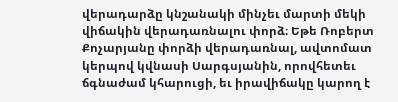վերադարձը կնշանակի մինչեւ մարտի մեկի վիճակին վերադառնալու փորձ։ Եթե Ռոբերտ Քոչարյանը փորձի վերադառնալ, ավտոմատ կերպով կվնասի Սարգսյանին, որովհետեւ ճգնաժամ կհարուցի, եւ իրավիճակը կարող է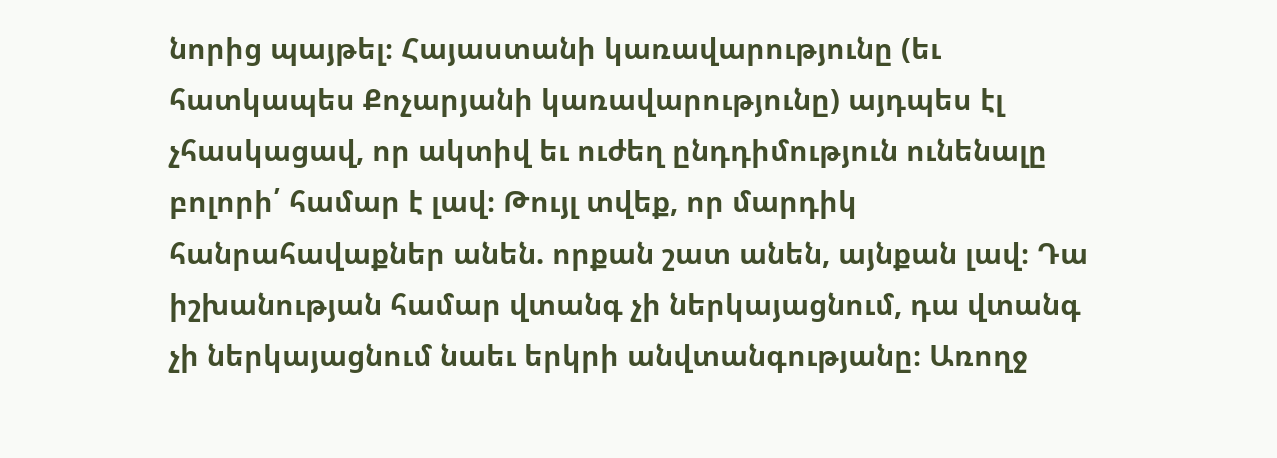նորից պայթել։ Հայաստանի կառավարությունը (եւ հատկապես Քոչարյանի կառավարությունը) այդպես էլ չհասկացավ, որ ակտիվ եւ ուժեղ ընդդիմություն ունենալը բոլորի՛ համար է լավ։ Թույլ տվեք, որ մարդիկ հանրահավաքներ անեն. որքան շատ անեն, այնքան լավ։ Դա իշխանության համար վտանգ չի ներկայացնում, դա վտանգ չի ներկայացնում նաեւ երկրի անվտանգությանը։ Առողջ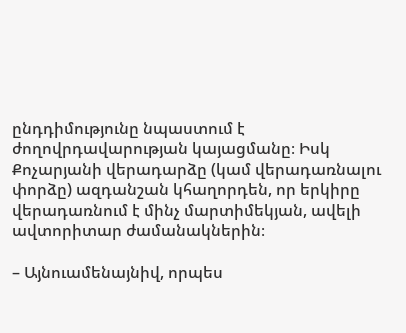ընդդիմությունը նպաստում է ժողովրդավարության կայացմանը։ Իսկ Քոչարյանի վերադարձը (կամ վերադառնալու փորձը) ազդանշան կհաղորդեն, որ երկիրը վերադառնում է մինչ մարտիմեկյան, ավելի ավտորիտար ժամանակներին։

– Այնուամենայնիվ, որպես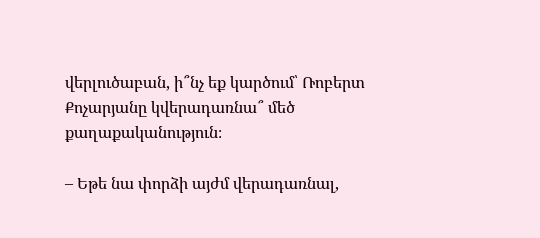վերլուծաբան, ի՞նչ եք կարծում՝ Ռոբերտ Քոչարյանը կվերադառնա՞ մեծ քաղաքականություն։

– Եթե նա փորձի այժմ վերադառնալ,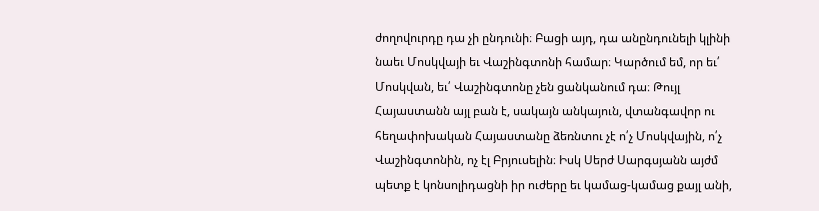ժողովուրդը դա չի ընդունի։ Բացի այդ, դա անընդունելի կլինի նաեւ Մոսկվայի եւ Վաշինգտոնի համար։ Կարծում եմ, որ եւ՛ Մոսկվան, եւ՛ Վաշինգտոնը չեն ցանկանում դա։ Թույլ Հայաստանն այլ բան է, սակայն անկայուն, վտանգավոր ու հեղափոխական Հայաստանը ձեռնտու չէ ո՛չ Մոսկվային, ո՛չ Վաշինգտոնին, ոչ էլ Բրյուսելին։ Իսկ Սերժ Սարգսյանն այժմ պետք է կոնսոլիդացնի իր ուժերը եւ կամաց-կամաց քայլ անի,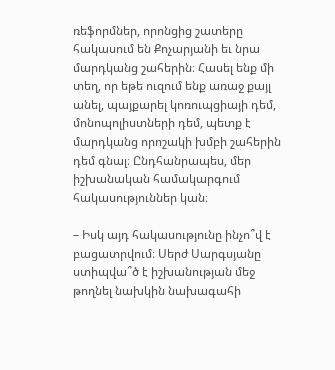ռեֆորմներ, որոնցից շատերը հակասում են Քոչարյանի եւ նրա մարդկանց շահերին։ Հասել ենք մի տեղ, որ եթե ուզում ենք առաջ քայլ անել, պայքարել կոռուպցիայի դեմ, մոնոպոլիստների դեմ, պետք է մարդկանց որոշակի խմբի շահերին դեմ գնալ։ Ընդհանրապես, մեր իշխանական համակարգում հակասություններ կան։

– Իսկ այդ հակասությունը ինչո՞վ է բացատրվում։ Սերժ Սարգսյանը ստիպվա՞ծ է իշխանության մեջ թողնել նախկին նախագահի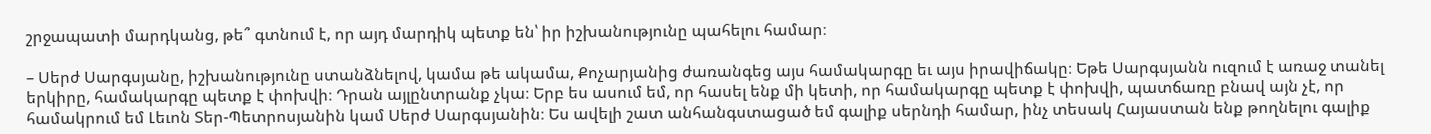շրջապատի մարդկանց, թե՞ գտնում է, որ այդ մարդիկ պետք են՝ իր իշխանությունը պահելու համար։

– Սերժ Սարգսյանը, իշխանությունը ստանձնելով, կամա թե ակամա, Քոչարյանից ժառանգեց այս համակարգը եւ այս իրավիճակը։ Եթե Սարգսյանն ուզում է առաջ տանել երկիրը, համակարգը պետք է փոխվի։ Դրան այլընտրանք չկա։ Երբ ես ասում եմ, որ հասել ենք մի կետի, որ համակարգը պետք է փոխվի, պատճառը բնավ այն չէ, որ համակրում եմ Լեւոն Տեր-Պետրոսյանին կամ Սերժ Սարգսյանին։ Ես ավելի շատ անհանգստացած եմ գալիք սերնդի համար, ինչ տեսակ Հայաստան ենք թողնելու գալիք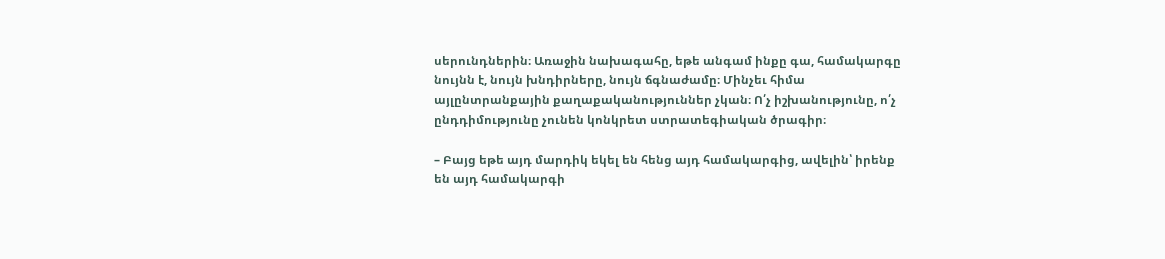սերունդներին։ Առաջին նախագահը, եթե անգամ ինքը գա, համակարգը նույնն է, նույն խնդիրները, նույն ճգնաժամը։ Մինչեւ հիմա այլընտրանքային քաղաքականություններ չկան։ Ո՛չ իշխանությունը, ո՛չ ընդդիմությունը չունեն կոնկրետ ստրատեգիական ծրագիր։

– Բայց եթե այդ մարդիկ եկել են հենց այդ համակարգից, ավելին՝ իրենք են այդ համակարգի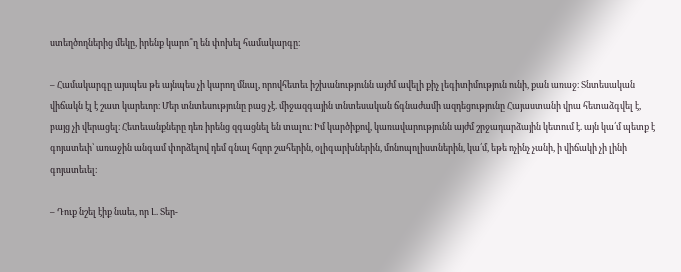ստեղծողներից մեկը, իրենք կարո՞ղ են փոխել համակարգը։

– Համակարգը այսպես թե այնպես չի կարող մնալ, որովհետեւ իշխանությունն այժմ ավելի քիչ լեգիտիմություն ունի, քան առաջ։ Տնտեսական վիճակն էլ է շատ կարեւոր։ Մեր տնտեսությունը բաց չէ. միջազգային տնտեսական ճգնաժամի ազդեցությունը Հայաստանի վրա հետաձգվել է, բայց չի վերացել։ Հետեւանքները դեռ իրենց զգացնել են տալու։ Իմ կարծիքով, կառավարությունն այժմ շրջադարձային կետում է. այն կա՛մ պետք է գոյատեւի՝ առաջին անգամ փորձելով դեմ գնալ հզոր շահերին, օլիգարխներին, մոնոպոլիստներին, կա՛մ, եթե ոչինչ չանի, ի վիճակի չի լինի գոյատեւել։

– Դուք նշել էիք նաեւ, որ Լ. Տեր-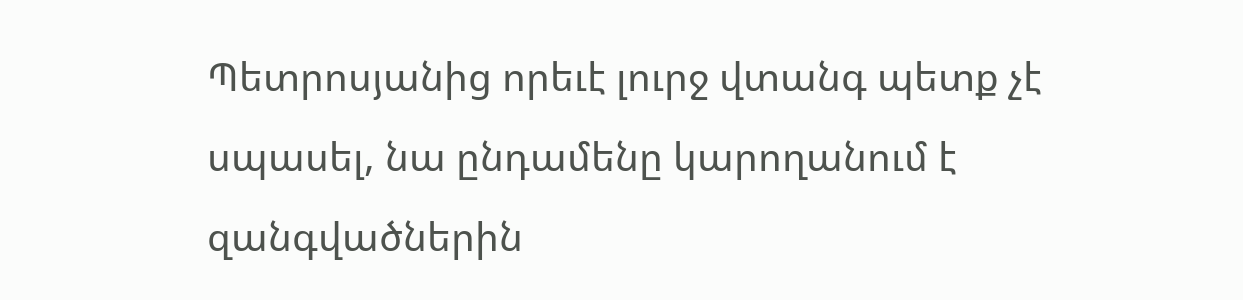Պետրոսյանից որեւէ լուրջ վտանգ պետք չէ սպասել, նա ընդամենը կարողանում է զանգվածներին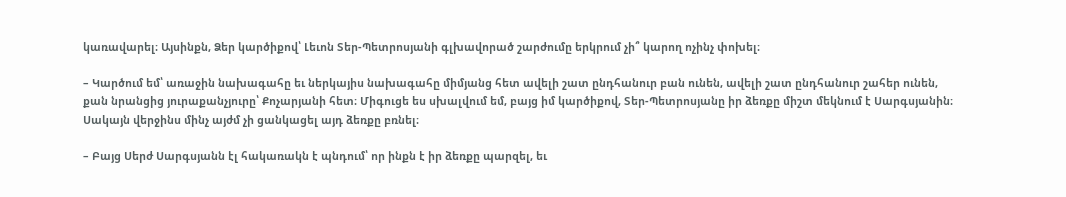կառավարել։ Այսինքն, Ձեր կարծիքով՝ Լեւոն Տեր-Պետրոսյանի գլխավորած շարժումը երկրում չի՞ կարող ոչինչ փոխել։

– Կարծում եմ՝ առաջին նախագահը եւ ներկայիս նախագահը միմյանց հետ ավելի շատ ընդհանուր բան ունեն, ավելի շատ ընդհանուր շահեր ունեն, քան նրանցից յուրաքանչյուրը՝ Քոչարյանի հետ։ Միգուցե ես սխալվում եմ, բայց իմ կարծիքով, Տեր-Պետրոսյանը իր ձեռքը միշտ մեկնում է Սարգսյանին։ Սակայն վերջինս մինչ այժմ չի ցանկացել այդ ձեռքը բռնել։

– Բայց Սերժ Սարգսյանն էլ հակառակն է պնդում՝ որ ինքն է իր ձեռքը պարզել, եւ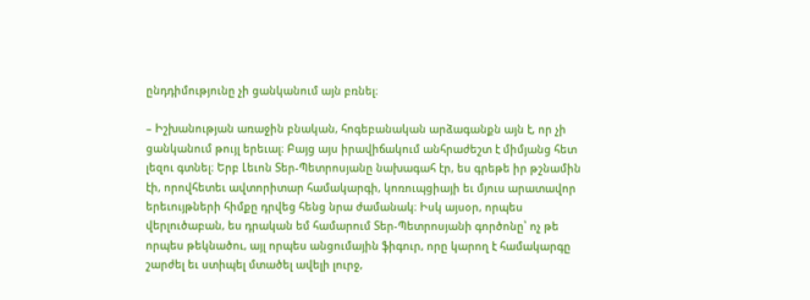ընդդիմությունը չի ցանկանում այն բռնել։

– Իշխանության առաջին բնական, հոգեբանական արձագանքն այն է, որ չի ցանկանում թույլ երեւալ։ Բայց այս իրավիճակում անհրաժեշտ է միմյանց հետ լեզու գտնել։ Երբ Լեւոն Տեր-Պետրոսյանը նախագահ էր, ես գրեթե իր թշնամին էի, որովհետեւ ավտորիտար համակարգի, կոռուպցիայի եւ մյուս արատավոր երեւույթների հիմքը դրվեց հենց նրա ժամանակ։ Իսկ այսօր, որպես վերլուծաբան, ես դրական եմ համարում Տեր-Պետրոսյանի գործոնը՝ ոչ թե որպես թեկնածու, այլ որպես անցումային ֆիգուր, որը կարող է համակարգը շարժել եւ ստիպել մտածել ավելի լուրջ,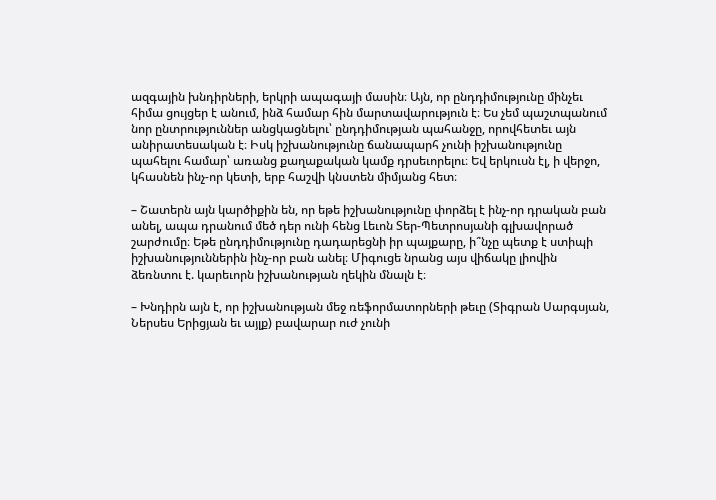ազգային խնդիրների, երկրի ապագայի մասին։ Այն, որ ընդդիմությունը մինչեւ հիմա ցույցեր է անում, ինձ համար հին մարտավարություն է։ Ես չեմ պաշտպանում նոր ընտրություններ անցկացնելու՝ ընդդիմության պահանջը, որովհետեւ այն անիրատեսական է։ Իսկ իշխանությունը ճանապարհ չունի իշխանությունը պահելու համար՝ առանց քաղաքական կամք դրսեւորելու։ Եվ երկուսն էլ, ի վերջո, կհասնեն ինչ-որ կետի, երբ հաշվի կնստեն միմյանց հետ։

– Շատերն այն կարծիքին են, որ եթե իշխանությունը փորձել է ինչ-որ դրական բան անել, ապա դրանում մեծ դեր ունի հենց Լեւոն Տեր-Պետրոսյանի գլխավորած շարժումը։ Եթե ընդդիմությունը դադարեցնի իր պայքարը, ի՞նչը պետք է ստիպի իշխանություններին ինչ-որ բան անել։ Միգուցե նրանց այս վիճակը լիովին ձեռնտու է. կարեւորն իշխանության ղեկին մնալն է։

– Խնդիրն այն է, որ իշխանության մեջ ռեֆորմատորների թեւը (Տիգրան Սարգսյան, Ներսես Երիցյան եւ այլք) բավարար ուժ չունի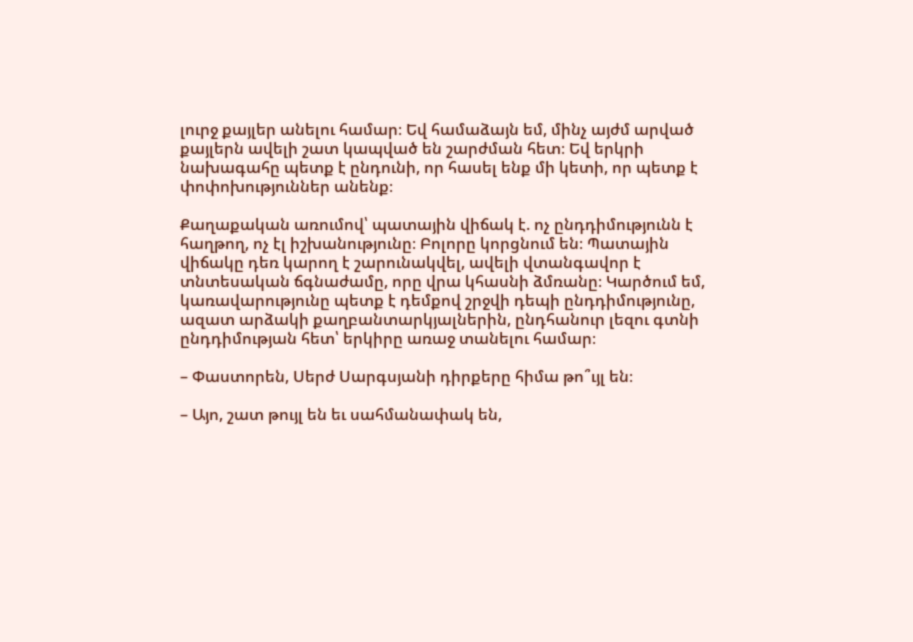լուրջ քայլեր անելու համար։ Եվ համաձայն եմ, մինչ այժմ արված քայլերն ավելի շատ կապված են շարժման հետ։ Եվ երկրի նախագահը պետք է ընդունի, որ հասել ենք մի կետի, որ պետք է փոփոխություններ անենք։

Քաղաքական առումով՝ պատային վիճակ է. ոչ ընդդիմությունն է հաղթող, ոչ էլ իշխանությունը։ Բոլորը կորցնում են։ Պատային վիճակը դեռ կարող է շարունակվել, ավելի վտանգավոր է տնտեսական ճգնաժամը, որը վրա կհասնի ձմռանը։ Կարծում եմ, կառավարությունը պետք է դեմքով շրջվի դեպի ընդդիմությունը, ազատ արձակի քաղբանտարկյալներին, ընդհանուր լեզու գտնի ընդդիմության հետ՝ երկիրը առաջ տանելու համար։

– Փաստորեն, Սերժ Սարգսյանի դիրքերը հիմա թո՞ւյլ են։

– Այո, շատ թույլ են եւ սահմանափակ են,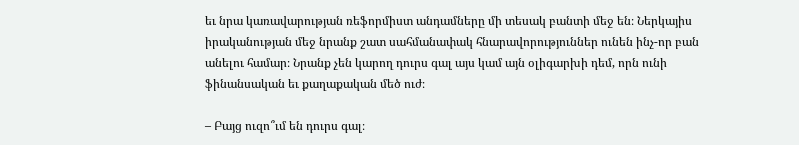եւ նրա կառավարության ռեֆորմիստ անդամները մի տեսակ բանտի մեջ են։ Ներկայիս իրականության մեջ նրանք շատ սահմանափակ հնարավորություններ ունեն ինչ-որ բան անելու համար։ Նրանք չեն կարող դուրս գալ այս կամ այն օլիգարխի դեմ, որն ունի ֆինանսական եւ քաղաքական մեծ ուժ։

– Բայց ուզո՞ւմ են դուրս գալ։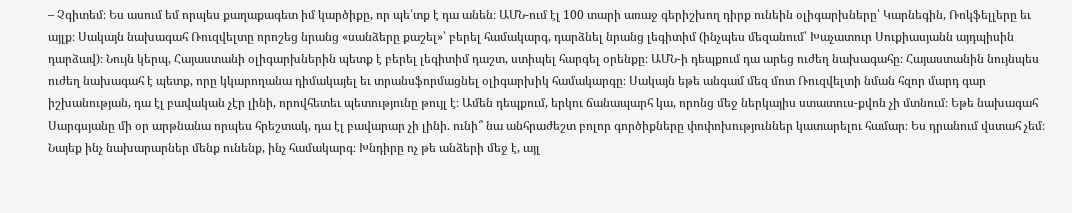– Չգիտեմ։ Ես ասում եմ որպես քաղաքագետ իմ կարծիքը, որ պե՛տք է դա անեն։ ԱՄՆ-ում էլ 100 տարի առաջ գերիշխող դիրք ունեին օլիգարխները՝ Կարնեգին, Ռոկֆելլերը եւ այլք։ Սակայն նախագահ Ռուզվելտը որոշեց նրանց «սանձերը քաշել»՝ բերել համակարգ, դարձնել նրանց լեգիտիմ (ինչպես մեզանում՝ Խաչատուր Սուքիասյանն այդպիսին դարձավ)։ Նույն կերպ, Հայաստանի օլիգարխներին պետք է բերել լեգիտիմ դաշտ, ստիպել հարգել օրենքը։ ԱՄՆ-ի դեպքում դա արեց ուժեղ նախագահը։ Հայաստանին նույնպես ուժեղ նախագահ է պետք, որը կկարողանա դիմակայել եւ տրանսֆորմացնել օլիգարխիկ համակարգը։ Սակայն եթե անգամ մեզ մոտ Ռուզվելտի նման հզոր մարդ գար իշխանության, դա էլ բավական չէր լինի, որովհետեւ պետությունը թույլ է։ Ամեն դեպքում, երկու ճանապարհ կա, որոնց մեջ ներկայիս ստատուս-քվոն չի մտնում։ Եթե նախագահ Սարգսյանը մի օր արթնանա որպես հրեշտակ, դա էլ բավարար չի լինի. ունի՞ նա անհրաժեշտ բոլոր գործիքները փոփոխություններ կատարելու համար։ Ես դրանում վստահ չեմ։ Նայեք ինչ նախարարներ մենք ունենք, ինչ համակարգ։ Խնդիրը ոչ թե անձերի մեջ է, այլ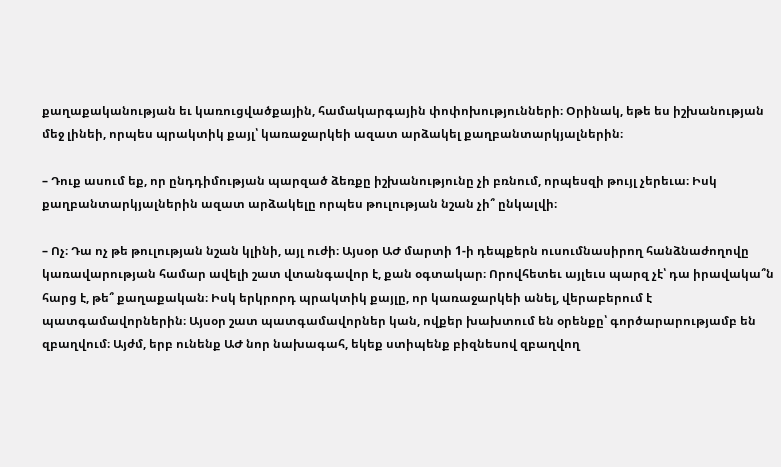քաղաքականության եւ կառուցվածքային, համակարգային փոփոխությունների։ Օրինակ, եթե ես իշխանության մեջ լինեի, որպես պրակտիկ քայլ՝ կառաջարկեի ազատ արձակել քաղբանտարկյալներին։

– Դուք ասում եք, որ ընդդիմության պարզած ձեռքը իշխանությունը չի բռնում, որպեսզի թույլ չերեւա։ Իսկ քաղբանտարկյալներին ազատ արձակելը որպես թուլության նշան չի՞ ընկալվի։

– Ոչ։ Դա ոչ թե թուլության նշան կլինի, այլ ուժի։ Այսօր ԱԺ մարտի 1-ի դեպքերն ուսումնասիրող հանձնաժողովը կառավարության համար ավելի շատ վտանգավոր է, քան օգտակար։ Որովհետեւ այլեւս պարզ չէ՝ դա իրավակա՞ն հարց է, թե՞ քաղաքական։ Իսկ երկրորդ պրակտիկ քայլը, որ կառաջարկեի անել, վերաբերում է պատգամավորներին։ Այսօր շատ պատգամավորներ կան, ովքեր խախտում են օրենքը՝ գործարարությամբ են զբաղվում։ Այժմ, երբ ունենք ԱԺ նոր նախագահ, եկեք ստիպենք բիզնեսով զբաղվող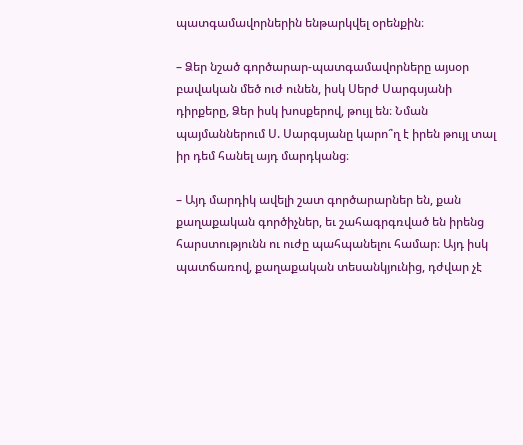պատգամավորներին ենթարկվել օրենքին։

– Ձեր նշած գործարար-պատգամավորները այսօր բավական մեծ ուժ ունեն, իսկ Սերժ Սարգսյանի դիրքերը, Ձեր իսկ խոսքերով, թույլ են։ Նման պայմաններում Ս. Սարգսյանը կարո՞ղ է իրեն թույլ տալ իր դեմ հանել այդ մարդկանց։

– Այդ մարդիկ ավելի շատ գործարարներ են, քան քաղաքական գործիչներ, եւ շահագրգռված են իրենց հարստությունն ու ուժը պահպանելու համար։ Այդ իսկ պատճառով, քաղաքական տեսանկյունից, դժվար չէ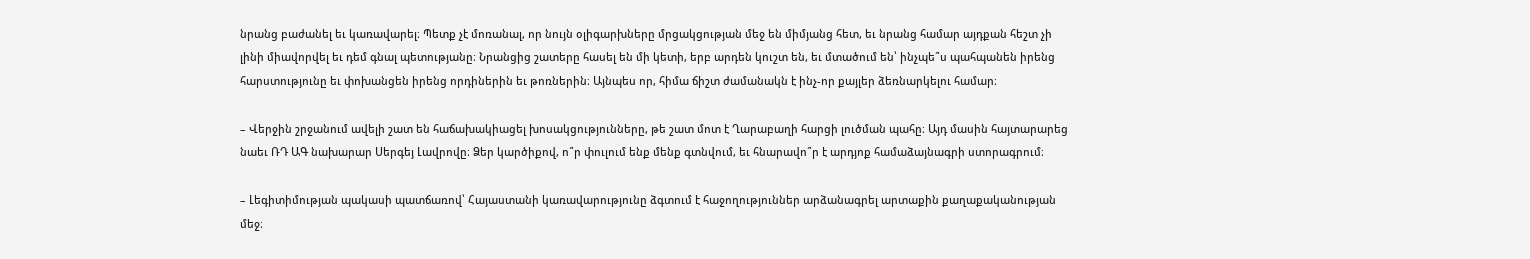նրանց բաժանել եւ կառավարել։ Պետք չէ մոռանալ, որ նույն օլիգարխները մրցակցության մեջ են միմյանց հետ, եւ նրանց համար այդքան հեշտ չի լինի միավորվել եւ դեմ գնալ պետությանը։ Նրանցից շատերը հասել են մի կետի, երբ արդեն կուշտ են, եւ մտածում են՝ ինչպե՞ս պահպանեն իրենց հարստությունը եւ փոխանցեն իրենց որդիներին եւ թոռներին։ Այնպես որ, հիմա ճիշտ ժամանակն է ինչ-որ քայլեր ձեռնարկելու համար։

– Վերջին շրջանում ավելի շատ են հաճախակիացել խոսակցությունները, թե շատ մոտ է Ղարաբաղի հարցի լուծման պահը։ Այդ մասին հայտարարեց նաեւ ՌԴ ԱԳ նախարար Սերգեյ Լավրովը։ Ձեր կարծիքով, ո՞ր փուլում ենք մենք գտնվում, եւ հնարավո՞ր է արդյոք համաձայնագրի ստորագրում։

– Լեգիտիմության պակասի պատճառով՝ Հայաստանի կառավարությունը ձգտում է հաջողություններ արձանագրել արտաքին քաղաքականության մեջ։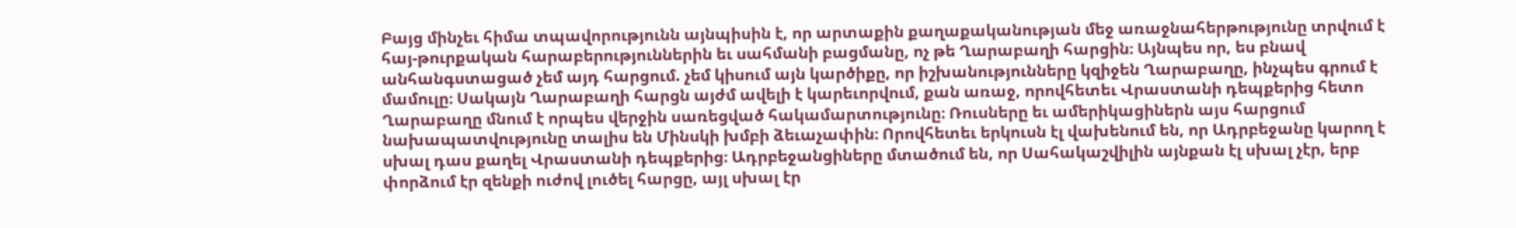Բայց մինչեւ հիմա տպավորությունն այնպիսին է, որ արտաքին քաղաքականության մեջ առաջնահերթությունը տրվում է հայ-թուրքական հարաբերություններին եւ սահմանի բացմանը, ոչ թե Ղարաբաղի հարցին։ Այնպես որ, ես բնավ անհանգստացած չեմ այդ հարցում. չեմ կիսում այն կարծիքը, որ իշխանությունները կզիջեն Ղարաբաղը, ինչպես գրում է մամուլը։ Սակայն Ղարաբաղի հարցն այժմ ավելի է կարեւորվում, քան առաջ, որովհետեւ Վրաստանի դեպքերից հետո Ղարաբաղը մնում է որպես վերջին սառեցված հակամարտությունը։ Ռուսները եւ ամերիկացիներն այս հարցում նախապատվությունը տալիս են Մինսկի խմբի ձեւաչափին։ Որովհետեւ երկուսն էլ վախենում են, որ Ադրբեջանը կարող է սխալ դաս քաղել Վրաստանի դեպքերից։ Ադրբեջանցիները մտածում են, որ Սահակաշվիլին այնքան էլ սխալ չէր, երբ փորձում էր զենքի ուժով լուծել հարցը, այլ սխալ էր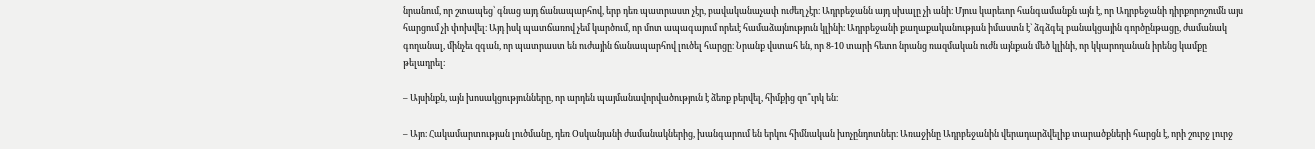նրանում, որ շտապեց՝ գնաց այդ ճանապարհով, երբ դեռ պատրաստ չէր, բավականաչափ ուժեղ չէր։ Ադրբեջանն այդ սխալը չի անի։ Մյուս կարեւոր հանգամանքն այն է, որ Ադրբեջանի դիրքորոշումն այս հարցում չի փոխվել։ Այդ իսկ պատճառով չեմ կարծում, որ մոտ ապագայում որեւէ համաձայնություն կլինի։ Ադրբեջանի քաղաքականության իմաստն է` ձգձգել բանակցային գործընթացը, ժամանակ գողանալ, մինչեւ զգան, որ պատրաստ են ուժային ճանապարհով լուծել հարցը։ Նրանք վստահ են, որ 8-10 տարի հետո նրանց ռազմական ուժն այնքան մեծ կլինի, որ կկարողանան իրենց կամքը թելադրել։

– Այսինքն, այն խոսակցությունները, որ արդեն պայմանավորվածություն է ձեռք բերվել, հիմքից զո՞ւրկ են։

– Այո։ Հակամարտության լուծմանը, դեռ Օսկանյանի ժամանակներից, խանգարում են երկու հիմնական խոչընդոտներ։ Առաջինը Ադրբեջանին վերադարձվելիք տարածքների հարցն է, որի շուրջ լուրջ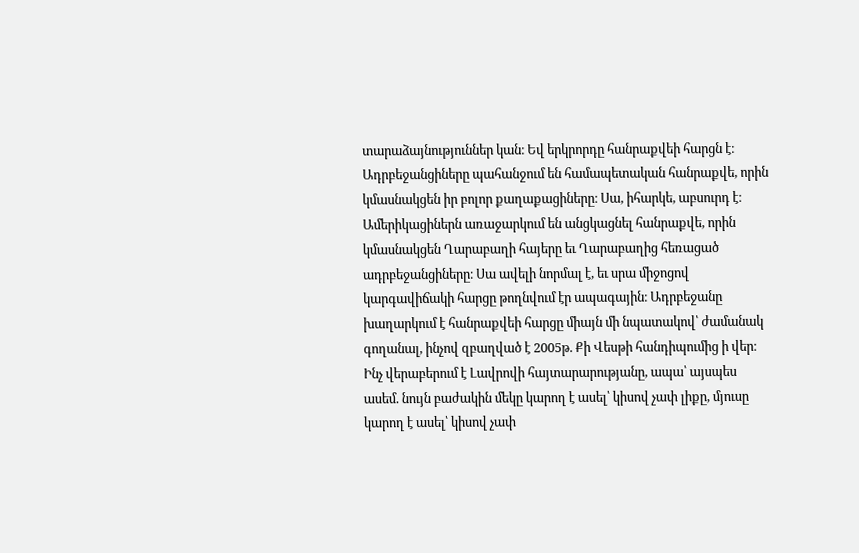տարաձայնություններ կան։ Եվ երկրորդը հանրաքվեի հարցն է։ Ադրբեջանցիները պահանջում են համապետական հանրաքվե, որին կմասնակցեն իր բոլոր քաղաքացիները։ Սա, իհարկե, աբսուրդ է։ Ամերիկացիներն առաջարկում են անցկացնել հանրաքվե, որին կմասնակցեն Ղարաբաղի հայերը եւ Ղարաբաղից հեռացած ադրբեջանցիները։ Սա ավելի նորմալ է, եւ սրա միջոցով կարգավիճակի հարցը թողնվում էր ապագային։ Ադրբեջանը խաղարկում է հանրաքվեի հարցը միայն մի նպատակով՝ ժամանակ գողանալ, ինչով զբաղված է 2005թ. Քի Վեսթի հանդիպումից ի վեր։ Ինչ վերաբերում է Լավրովի հայտարարությանը, ապա՝ այսպես ասեմ. նույն բաժակին մեկը կարող է ասել՝ կիսով չափ լիքը, մյուսը կարող է ասել՝ կիսով չափ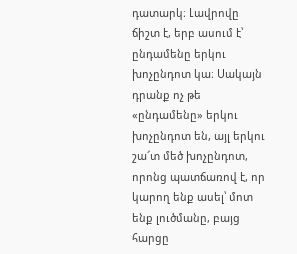դատարկ։ Լավրովը ճիշտ է, երբ ասում է՝ ընդամենը երկու խոչընդոտ կա։ Սակայն դրանք ոչ թե «ընդամենը» երկու խոչընդոտ են, այլ երկու շա՜տ մեծ խոչընդոտ, որոնց պատճառով է, որ կարող ենք ասել՝ մոտ ենք լուծմանը, բայց հարցը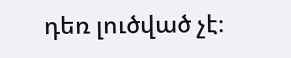դեռ լուծված չէ։